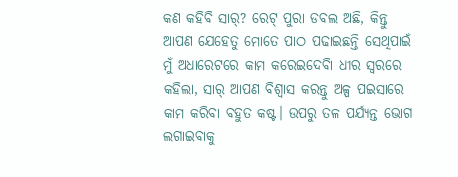କଣ କହିବି ସାର୍? ରେଟ୍ ପୁରା ଡବଲ ଅଛି, କିନ୍ତୁ ଆପଣ ଯେହେତୁ ମୋତେ ପାଠ ପଢାଇଛନ୍ତି ସେଥିପାଇଁ ମୁଁ ଅଧାରେଟରେ କାମ କରେଇଦେବିା ଧୀର ସ୍ୱରରେ କହିଲା, ସାର୍ ଆପଣ ବିଶ୍ୱାସ କରନ୍ତୁ ଅଳ୍ପ ପଇସାରେ କାମ କରିବା ବହୁତ କଷ୍ଟ। ଉପରୁ ତଳ ପର୍ଯ୍ୟନ୍ତ ଭୋଗ ଲଗାଇବାକୁ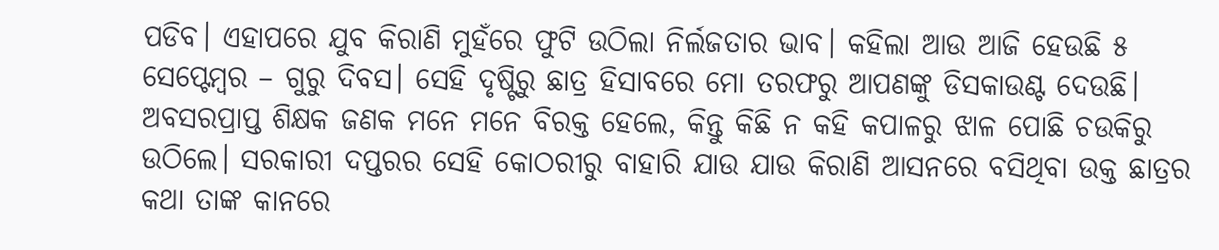ପଡିବ। ଏହାପରେ ଯୁବ କିରାଣି ମୁହଁରେ ଫୁଟି ଉଠିଲା ନିର୍ଲଜତାର ଭାବ। କହିଲା ଆଉ ଆଜି ହେଉଛି ୫ ସେପ୍ଟେମ୍ବର – ଗୁରୁ ଦିବସ। ସେହି ଦୃଷ୍ଟିରୁ ଛାତ୍ର ହିସାବରେ ମୋ ତରଫରୁ ଆପଣଙ୍କୁ ଡିସକାଉଣ୍ଟ ଦେଉଛି।
ଅବସରପ୍ରାପ୍ତ ଶିକ୍ଷକ ଜଣକ ମନେ ମନେ ବିରକ୍ତ ହେଲେ, କିନ୍ତୁ କିଛି ନ କହି କପାଳରୁ ଝାଳ ପୋଛି ଚଉକିରୁ ଉଠିଲେ। ସରକାରୀ ଦପ୍ତରର ସେହି କୋଠରୀରୁ ବାହାରି ଯାଉ ଯାଉ କିରାଣି ଆସନରେ ବସିଥିବା ଉକ୍ତ ଛାତ୍ରର କଥା ତାଙ୍କ କାନରେ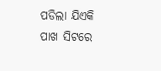ପଡିଲା ଯିଏକି ପାଖ ସିଟରେ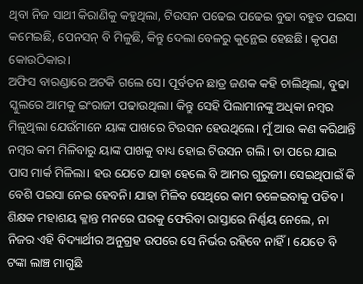ଥିବା ନିଜ ସାଥୀ କିରାଣିକୁ କହୁଥିଲା, ଟିଉସନ ପଢେଇ ପଢେଇ ବୁଢା ବହୁତ ପଇସା କମେଇଛି, ପେନସନ୍ ବି ମିଳୁଛି, କିନ୍ତୁ ଦେଲା ବେଳରୁ କୁନ୍ଥେଇ ହେଛଛି। କୃପଣ କୋଉଠିକାର।
ଅଫିସ ବାରଣ୍ଡାରେ ଅଟକି ଗଲେ ସେ। ପୂର୍ବତନ ଛାତ୍ର ଜଣକ କହି ଚାଲିଥିଲା, ବୁଢା ସ୍କୁଲରେ ଆମକୁ ଇଂରାଜୀ ପଢାଉଥିଲା। କିନ୍ତୁ ସେହି ପିଲାମାନଙ୍କୁ ଅଧିକା ନମ୍ବର ମିଳୁଥିଲା ଯେଉଁମାନେ ୟାଙ୍କ ପାଖରେ ଟିଉସନ ହେଉଥିଲେ। ମୁଁ ଆଉ କଣ କରିଥାନ୍ତି ନମ୍ବର କମ ମିଳିବାରୁ ୟାଙ୍କ ପାଖକୁ ବାଧ୍ୟ ହୋଇ ଟିଉସନ ଗଲି। ତା ପରେ ଯାଇ ପାସ ମାର୍କ ମିଳିଲା। ହଉ ଯେତେ ଯାହା ହେଲେ ବି ଆମର ଗୁରୁଜୀ। ସେଇଥିପାଇଁ କି ବେଶି ପଇସା ନେଇ ହେବନି। ଯାହା ମିଳିବ ସେଥିରେ କାମ ଚଳେଇବାକୁ ପଡିବ।
ଶିକ୍ଷକ ମହାଶୟ କ୍ଳାନ୍ତ ମନରେ ଘରକୁ ଫେରିବା ରାସ୍ତାରେ ନିର୍ଣ୍ଣୟ ନେଲେ, ନା ନିଜର ଏହି ବିଦ୍ୟାର୍ଥୀର ଅନୁଗ୍ରହ ଉପରେ ସେ ନିର୍ଭର ରହିବେ ନାହିଁ। ଯେତେ ବି ଟଙ୍କା ଲାଞ୍ଚ ମାଗୁଛି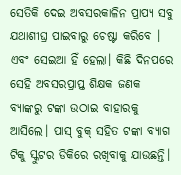ସେତିକି ଦେଇ ଅବସରକାଳିନ ପ୍ରାପ୍ୟ ସବୁ ଯଥାଶୀଘ୍ର ପାଇବାରୁ ଚେଷ୍ଟା କରିବେ । ଏବଂ ସେଇଆ ହିଁ ହେଲା। କିଛି ଦିନପରେ ସେହି ଅବସରପ୍ରାପ୍ତ ଶିକ୍ଷକ ଜଣକ ବ୍ୟାଙ୍କରୁ ଟଙ୍କା ଉଠାଇ ବାହାରକୁ ଆସିଲେ। ପାସ୍ ବୁକ୍ ସହିତ ଟଙ୍କା ବ୍ୟାଗ ଟିକୁ ସ୍କୁଟର ଡିକିରେ ରଖିବାକୁ ଯାଉଛନ୍ତି।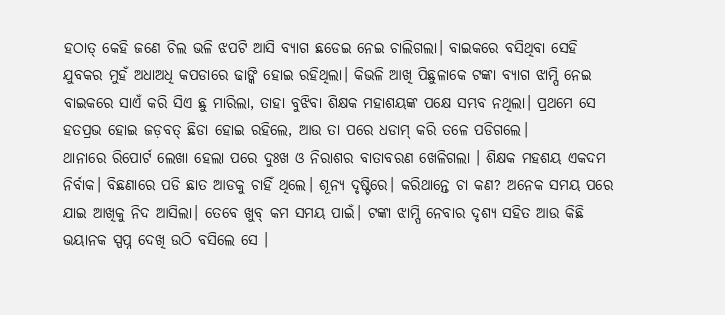ହଠାତ୍ କେହି ଜଣେ ଚିଲ ଭଳି ଝପଟି ଆସି ବ୍ୟାଗ ଛଡେଇ ନେଇ ଚାଲିଗଲା। ବାଇକରେ ବସିଥିବା ସେହି ଯୁବକର ମୁହଁ ଅଧାଅଧି କପଡାରେ ଢାଙ୍କି ହୋଇ ରହିଥିଲା। କିଭଳି ଆଖି ପିଛୁଳାକେ ଟଙ୍କା ବ୍ୟାଗ ଝାମ୍ପି ନେଇ ବାଇକରେ ସାଏଁ କରି ସିଏ ଛୁ ମାରିଲା, ତାହା ବୁଝିବା ଶିକ୍ଷକ ମହାଶୟଙ୍କ ପକ୍ଷେ ସମ୍ଭବ ନଥିଲା। ପ୍ରଥମେ ସେ ହତପ୍ରଭ ହୋଇ ଜଡ଼ବତ୍ ଛିଡା ହୋଇ ରହିଲେ, ଆଉ ତା ପରେ ଧଡାମ୍ କରି ତଳେ ପଡିଗଲେ।
ଥାନାରେ ରିପୋର୍ଟ ଲେଖା ହେଲା ପରେ ଦୁଃଖ ଓ ନିରାଶର ବାତାବରଣ ଖେଳିଗଲା । ଶିକ୍ଷକ ମହଶୟ ଏକଦମ ନିର୍ବାକ। ବିଛଣାରେ ପଡି ଛାତ ଆଡକୁ ଚାହିଁ ଥିଲେ। ଶୂନ୍ୟ ଦୃଷ୍ଟିରେ। କରିଥାନ୍ତେ ଚା କଣ? ଅନେକ ସମୟ ପରେ ଯାଇ ଆଖିକୁ ନିଦ ଆସିଲା। ତେବେ ଖୁବ୍ କମ ସମୟ ପାଇଁ। ଟଙ୍କା ଝାମ୍ପି ନେବାର ଦୃଶ୍ୟ ସହିତ ଆଉ କିଛି ଭୟାନକ ସ୍ପପ୍ନ ଦେଖି ଉଠି ବସିଲେ ସେ ।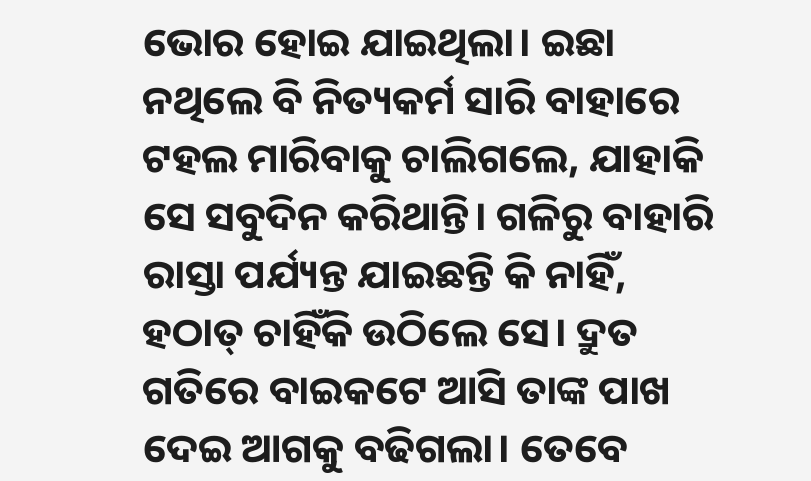ଭୋର ହୋଇ ଯାଇଥିଲା। ଇଛା ନଥିଲେ ବି ନିତ୍ୟକର୍ମ ସାରି ବାହାରେ ଟହଲ ମାରିବାକୁ ଚାଲିଗଲେ, ଯାହାକି ସେ ସବୁଦିନ କରିଥାନ୍ତି। ଗଳିରୁ ବାହାରି ରାସ୍ତା ପର୍ଯ୍ୟନ୍ତ ଯାଇଛନ୍ତି କି ନାହିଁ, ହଠାତ୍ ଚାହିଁକି ଉଠିଲେ ସେ। ଦ୍ରୁତ ଗତିରେ ବାଇକଟେ ଆସି ତାଙ୍କ ପାଖ ଦେଇ ଆଗକୁ ବଢିଗଲା। ତେବେ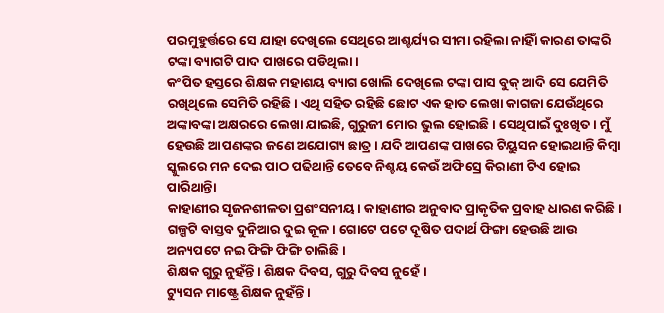ପରମୁହୁର୍ତ୍ତରେ ସେ ଯାହା ଦେଖିଲେ ସେଥିରେ ଆଶ୍ଚର୍ଯ୍ୟର ସୀମା ରହିଲା ନାହିାଁ କାରଣ ତାଙ୍କରି ଟଙ୍କା ବ୍ୟାଗଟି ପାଦ ପାଖରେ ପଡିଥିଲା।
କଂପିତ ହସ୍ତରେ ଶିକ୍ଷକ ମହାଶୟ ବ୍ୟାଗ ଖୋଲି ଦେଖିଲେ ଟଙ୍କା ପାସ ବୁକ୍ ଆଦି ସେ ଯେମିତି ରଖିଥିଲେ ସେମିତି ରହିଛି। ଏଥି ସହିତ ରହିଛି ଛୋଟ ଏକ ହାତ ଲେଖା କାଗଜା ଯେଉଁଥିରେ ଅଙ୍କାବଙ୍କା ଅକ୍ଷରରେ ଲେଖା ଯାଇଛି, ଗୁରୁଜୀ ମୋର ଭୁଲ ହୋଇଛି। ସେଥିପାଇଁ ଦୁଃଖିତ। ମୁଁ ହେଉଛି ଆପଣଙ୍କର ଜଣେ ଅଯୋଗ୍ୟ ଛାତ୍ର। ଯଦି ଆପଣଙ୍କ ପାଖରେ ଟିୟୁସନ ହୋଇଥାନ୍ତି କିମ୍ବା ସ୍କୁଲରେ ମନ ଦେଇ ପାଠ ପଢିଥାନ୍ତି ତେବେ ନିଶ୍ଚୟ କେଉଁ ଅଫିସ୍ରେ କିରାଣୀ ଟିଏ ହୋଇ ପାରିଥାନ୍ତିା
କାହାଣୀର ସୃଜନଶୀଳତା ପ୍ରଶଂସନୀୟ। କାହାଣୀର ଅନୁବାଦ ପ୍ରାକୃତିକ ପ୍ରବାହ ଧାରଣ କରିଛି।
ଗଳ୍ପଟି ବାସ୍ତବ ଦୁନିଆର ଦୁଇ କୂଳ। ଗୋଟେ ପଟେ ଦୂଷିତ ପଦାର୍ଥ ଫିଙ୍ଗା ହେଉଛି ଆଉ ଅନ୍ୟପଟେ ନଇ ଫିଙ୍ଗି ଫିଙ୍ଗି ଚାଲିଛି।
ଶିକ୍ଷକ ଗୁରୁ ନୁହଁନ୍ତି। ଶିକ୍ଷକ ଦିବସ, ଗୁରୁ ଦିବସ ନୁହେଁ।
ଟ୍ୟୁସନ ମାଷ୍ଟ୍ରେ ଶିକ୍ଷକ ନୁହଁନ୍ତି।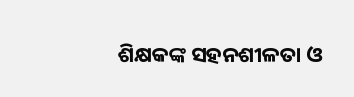ଶିକ୍ଷକଙ୍କ ସହନଶୀଳତା ଓ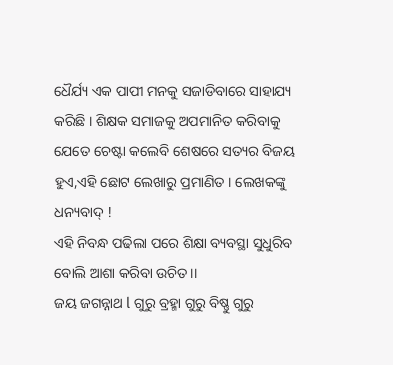ଧୈର୍ଯ୍ୟ ଏକ ପାପୀ ମନକୁ ସଜାଡିବାରେ ସାହାଯ୍ୟ କରିଛି । ଶିକ୍ଷକ ସମାଜକୁ ଅପମାନିତ କରିବାକୁ ଯେତେ ଚେଷ୍ଟା କଲେବି ଶେଷରେ ସତ୍ୟର ବିଜୟ ହୁଏ,ଏହି ଛୋଟ ଲେଖାରୁ ପ୍ରମାଣିତ । ଲେଖକଙ୍କୁ ଧନ୍ୟବାଦ୍ !
ଏହି ନିବନ୍ଧ ପଢିଲା ପରେ ଶିକ୍ଷା ବ୍ୟବସ୍ଥା ସୁଧୁରିବ ବୋଲି ଆଶା କରିବା ଉଚିତ।।
ଜୟ ଜଗନ୍ନାଥ l ଗୁରୁ ବ୍ରହ୍ମା ଗୁରୁ ବିଷ୍ଣୁ ଗୁରୁ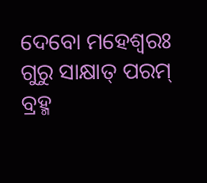ଦେବୋ ମହେଶ୍ଵରଃ ଗୁରୁ ସାକ୍ଷାତ୍ ପରମ୍ ବ୍ରହ୍ମ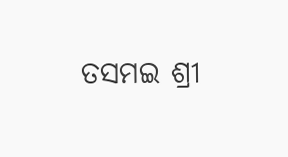ତସମଇ ଶ୍ରୀ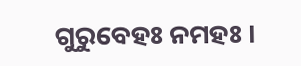ଗୁରୁବେହଃ ନମହଃ ।